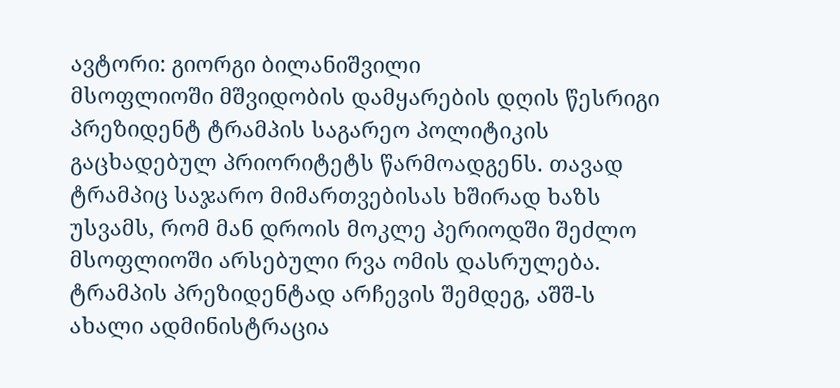ავტორი: გიორგი ბილანიშვილი
მსოფლიოში მშვიდობის დამყარების დღის წესრიგი პრეზიდენტ ტრამპის საგარეო პოლიტიკის გაცხადებულ პრიორიტეტს წარმოადგენს. თავად ტრამპიც საჯარო მიმართვებისას ხშირად ხაზს უსვამს, რომ მან დროის მოკლე პერიოდში შეძლო მსოფლიოში არსებული რვა ომის დასრულება. ტრამპის პრეზიდენტად არჩევის შემდეგ, აშშ-ს ახალი ადმინისტრაცია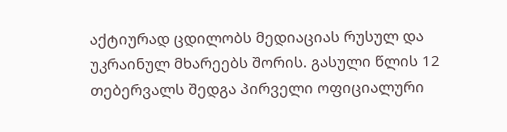აქტიურად ცდილობს მედიაციას რუსულ და უკრაინულ მხარეებს შორის. გასული წლის 12 თებერვალს შედგა პირველი ოფიციალური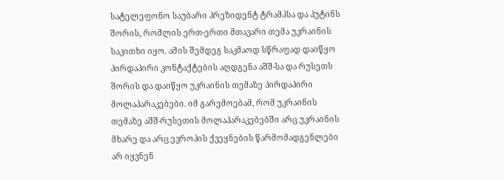სატელეფონო საუბარი პრეზიდენტ ტრამპსა და პუტინს შორის, რომლის ერთ-ერთი მთავარი თემა უკრაინის საკითხი იყო. ამის შემდეგ საკმაოდ სწრაფად დაიწყო პირდაპირი კონტაქტების აღდგენა აშშ-სა და რუსეთს შორის და დაიწყო უკრაინის თემაზე პირდაპირი მოლაპარაკებები. იმ გარემოებამ, რომ უკრაინის თემაზე აშშ-რუსეთის მოლაპარაკებებში არც უკრაინის მხარე და არც ევროპის ქვეყნების წარმომადგენლები არ იყვნენ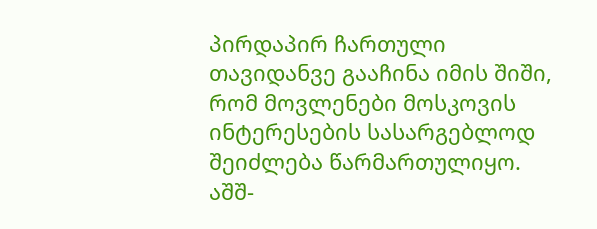პირდაპირ ჩართული თავიდანვე გააჩინა იმის შიში, რომ მოვლენები მოსკოვის ინტერესების სასარგებლოდ შეიძლება წარმართულიყო.
აშშ-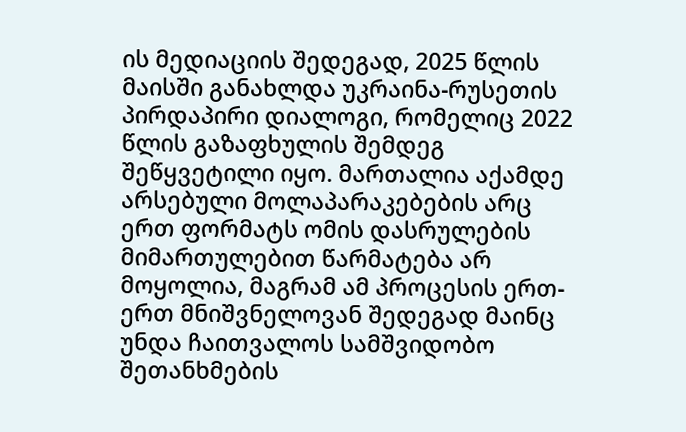ის მედიაციის შედეგად, 2025 წლის მაისში განახლდა უკრაინა-რუსეთის პირდაპირი დიალოგი, რომელიც 2022 წლის გაზაფხულის შემდეგ შეწყვეტილი იყო. მართალია აქამდე არსებული მოლაპარაკებების არც ერთ ფორმატს ომის დასრულების მიმართულებით წარმატება არ მოყოლია, მაგრამ ამ პროცესის ერთ-ერთ მნიშვნელოვან შედეგად მაინც უნდა ჩაითვალოს სამშვიდობო შეთანხმების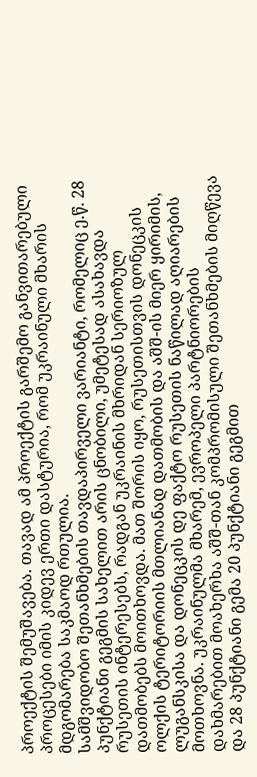პროექტის შემუშავება. თავად ამ პროექტის გარშემო განვითარებული პროცესები იმის კიდევ ერთი დასტურია, რომ უკრაინული მხარის მდგომარება საკმაოდ რთულია.
სამშვიდობო შეთანხმების თავდაპირველი ვარიანტი, რომელიც ე.წ. 28 პუნქტიანი გეგმის სახელით არის ცნობილი, უმეტესად ასახავდა რუსეთის ინტერესებს, რადგან უკრაინის მხრიდან სერიოზულ დათმობებს მოითხოვდა. მათ შორის იყო, რუსეთისთვის დონეცკის ოლქის ტერიტორიის მთლიანად დათმობის და აშშ-ის მიერ ყირიმის, ლუგანსკისა და დონეცკის დე ფაქტო რუსეთის ნაწილად აღიარების მოთხოვნა. უკრაინულმა მხარემ, ევროპელი პარტნიორების დახმარებით მოახერხა აშშ-თან კომპრომისული შეთანხმების მიღწევა და 28 პუნქტიანი გემა 20 პუნქტიანი გეგმით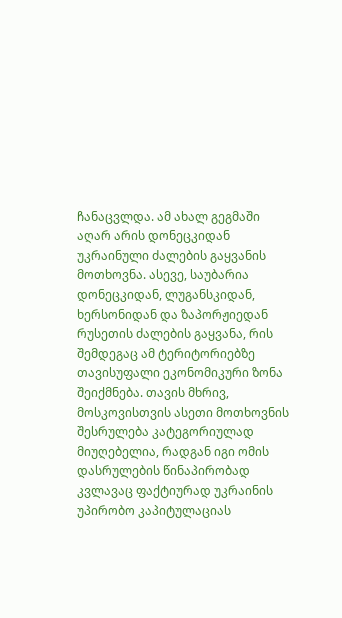ჩანაცვლდა. ამ ახალ გეგმაში აღარ არის დონეცკიდან უკრაინული ძალების გაყვანის მოთხოვნა. ასევე, საუბარია დონეცკიდან, ლუგანსკიდან, ხერსონიდან და ზაპორჟიედან რუსეთის ძალების გაყვანა, რის შემდეგაც ამ ტერიტორიებზე თავისუფალი ეკონომიკური ზონა შეიქმნება. თავის მხრივ, მოსკოვისთვის ასეთი მოთხოვნის შესრულება კატეგორიულად მიუღებელია, რადგან იგი ომის დასრულების წინაპირობად კვლავაც ფაქტიურად უკრაინის უპირობო კაპიტულაციას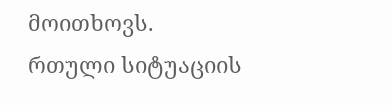მოითხოვს.
რთული სიტუაციის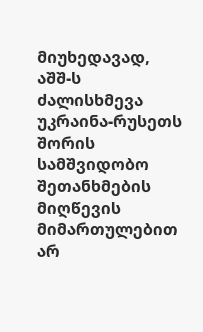მიუხედავად, აშშ-ს ძალისხმევა უკრაინა-რუსეთს შორის სამშვიდობო შეთანხმების მიღწევის მიმართულებით არ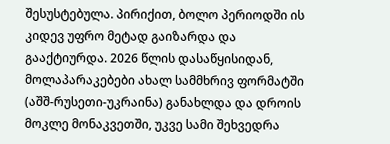შესუსტებულა. პირიქით, ბოლო პერიოდში ის კიდევ უფრო მეტად გაიზარდა და გააქტიურდა. 2026 წლის დასაწყისიდან, მოლაპარაკებები ახალ სამმხრივ ფორმატში (აშშ-რუსეთი-უკრაინა) განახლდა და დროის მოკლე მონაკვეთში, უკვე სამი შეხვედრა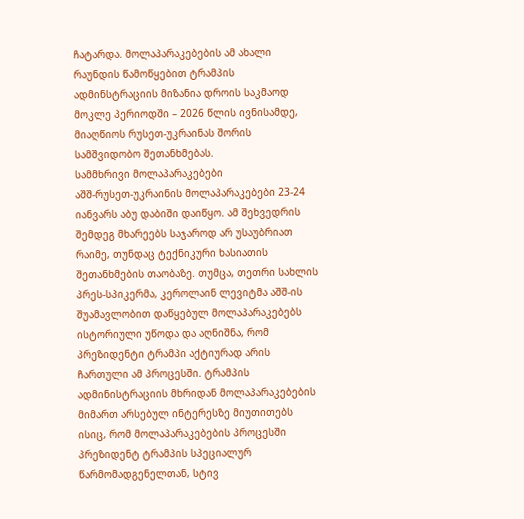ჩატარდა. მოლაპარაკებების ამ ახალი რაუნდის წამოწყებით ტრამპის ადმინსტრაციის მიზანია დროის საკმაოდ მოკლე პერიოდში – 2026 წლის ივნისამდე, მიაღწიოს რუსეთ-უკრაინას შორის სამშვიდობო შეთანხმებას.
სამმხრივი მოლაპარაკებები
აშშ-რუსეთ-უკრაინის მოლაპარაკებები 23-24 იანვარს აბუ დაბიში დაიწყო. ამ შეხვედრის შემდეგ მხარეებს საჯაროდ არ უსაუბრიათ რაიმე, თუნდაც ტექნიკური ხასიათის შეთანხმების თაობაზე. თუმცა, თეთრი სახლის პრეს-სპიკერმა, კეროლაინ ლევიტმა აშშ-ის შუამავლობით დაწყებულ მოლაპარაკებებს ისტორიული უწოდა და აღნიშნა, რომ პრეზიდენტი ტრამპი აქტიურად არის ჩართული ამ პროცესში. ტრამპის ადმინისტრაციის მხრიდან მოლაპარაკებების მიმართ არსებულ ინტერესზე მიუთითებს ისიც, რომ მოლაპარაკებების პროცესში პრეზიდენტ ტრამპის სპეციალურ წარმომადგენელთან, სტივ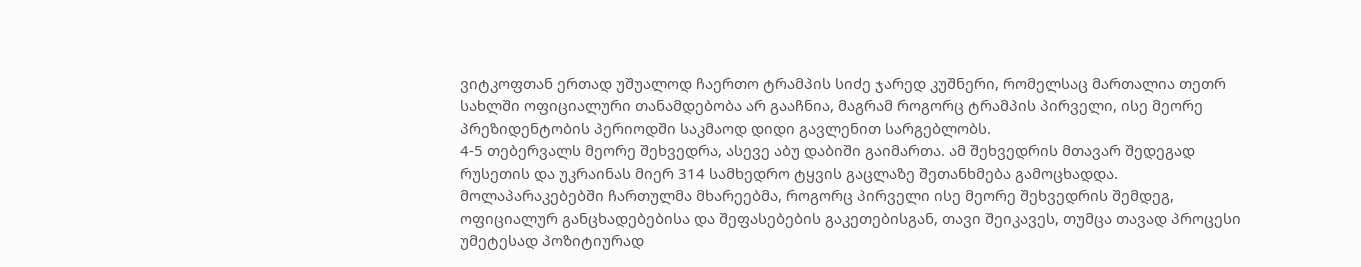ვიტკოფთან ერთად უშუალოდ ჩაერთო ტრამპის სიძე ჯარედ კუშნერი, რომელსაც მართალია თეთრ სახლში ოფიციალური თანამდებობა არ გააჩნია, მაგრამ როგორც ტრამპის პირველი, ისე მეორე პრეზიდენტობის პერიოდში საკმაოდ დიდი გავლენით სარგებლობს.
4-5 თებერვალს მეორე შეხვედრა, ასევე აბუ დაბიში გაიმართა. ამ შეხვედრის მთავარ შედეგად რუსეთის და უკრაინას მიერ 314 სამხედრო ტყვის გაცლაზე შეთანხმება გამოცხადდა. მოლაპარაკებებში ჩართულმა მხარეებმა, როგორც პირველი ისე მეორე შეხვედრის შემდეგ, ოფიციალურ განცხადებებისა და შეფასებების გაკეთებისგან, თავი შეიკავეს, თუმცა თავად პროცესი უმეტესად პოზიტიურად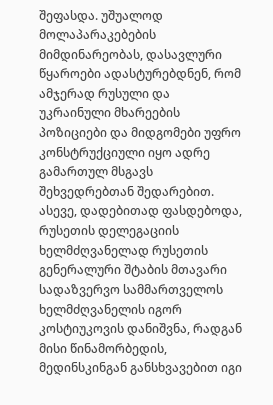შეფასდა. უშუალოდ მოლაპარაკებების მიმდინარეობას, დასავლური წყაროები ადასტურებდნენ, რომ ამჯერად რუსული და უკრაინული მხარეების პოზიციები და მიდგომები უფრო კონსტრუქციული იყო ადრე გამართულ მსგავს შეხვედრებთან შედარებით. ასევე, დადებითად ფასდებოდა, რუსეთის დელეგაციის ხელმძღვანელად რუსეთის გენერალური შტაბის მთავარი სადაზვერვო სამმართველოს ხელმძღვანელის იგორ კოსტიუკოვის დანიშვნა, რადგან მისი წინამორბედის, მედინსკინგან განსხვავებით იგი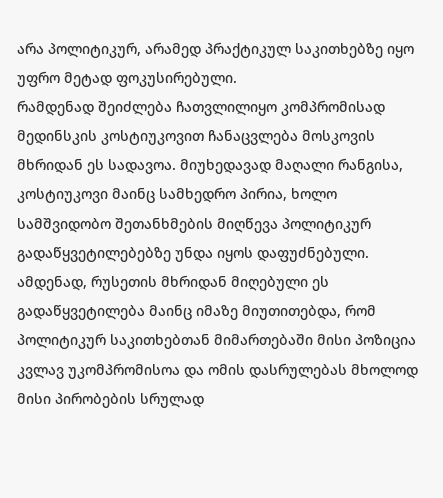არა პოლიტიკურ, არამედ პრაქტიკულ საკითხებზე იყო უფრო მეტად ფოკუსირებული.
რამდენად შეიძლება ჩათვლილიყო კომპრომისად მედინსკის კოსტიუკოვით ჩანაცვლება მოსკოვის მხრიდან ეს სადავოა. მიუხედავად მაღალი რანგისა, კოსტიუკოვი მაინც სამხედრო პირია, ხოლო სამშვიდობო შეთანხმების მიღწევა პოლიტიკურ გადაწყვეტილებებზე უნდა იყოს დაფუძნებული. ამდენად, რუსეთის მხრიდან მიღებული ეს გადაწყვეტილება მაინც იმაზე მიუთითებდა, რომ პოლიტიკურ საკითხებთან მიმართებაში მისი პოზიცია კვლავ უკომპრომისოა და ომის დასრულებას მხოლოდ მისი პირობების სრულად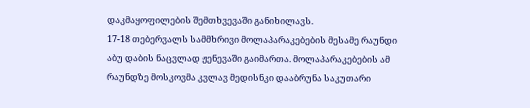დაკმაყოფილების შემთხვევაში განიხილავს.
17-18 თებერვალს სამმხრივი მოლაპარაკებების მესამე რაუნდი აბუ დაბის ნაცვლად ჟენევაში გაიმართა. მოლაპარაკებების ამ რაუნდზე მოსკოვმა კვლავ მედისნკი დააბრუნა საკუთარი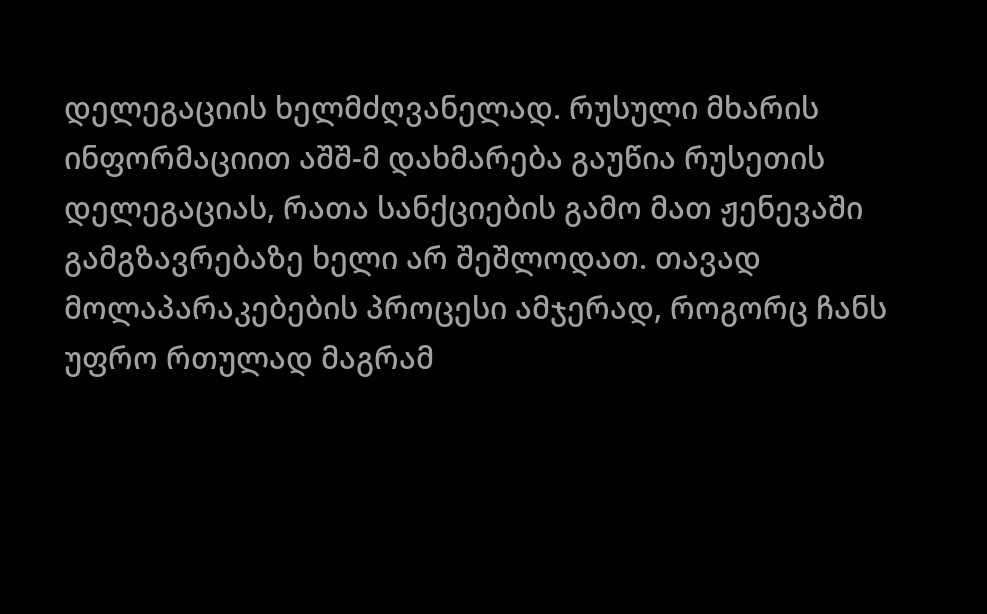დელეგაციის ხელმძღვანელად. რუსული მხარის ინფორმაციით აშშ-მ დახმარება გაუწია რუსეთის დელეგაციას, რათა სანქციების გამო მათ ჟენევაში გამგზავრებაზე ხელი არ შეშლოდათ. თავად მოლაპარაკებების პროცესი ამჯერად, როგორც ჩანს უფრო რთულად მაგრამ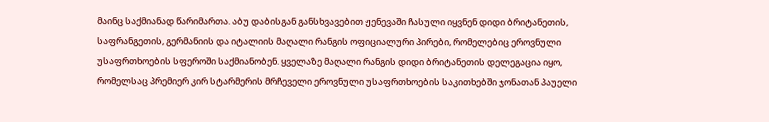მაინც საქმიანად წარიმართა. აბუ დაბისგან განსხვავებით ჟენევაში ჩასული იყვნენ დიდი ბრიტანეთის, საფრანგეთის, გერმანიის და იტალიის მაღალი რანგის ოფიციალური პირები, რომელებიც ეროვნული უსაფრთხოების სფეროში საქმიანობენ. ყველაზე მაღალი რანგის დიდი ბრიტანეთის დელეგაცია იყო, რომელსაც პრემიერ კირ სტარმერის მრჩეველი ეროვნული უსაფრთხოების საკითხებში ჯონათან პაუელი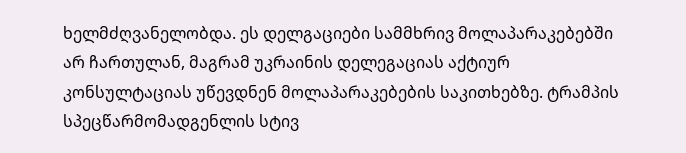ხელმძღვანელობდა. ეს დელგაციები სამმხრივ მოლაპარაკებებში არ ჩართულან, მაგრამ უკრაინის დელეგაციას აქტიურ კონსულტაციას უწევდნენ მოლაპარაკებების საკითხებზე. ტრამპის სპეცწარმომადგენლის სტივ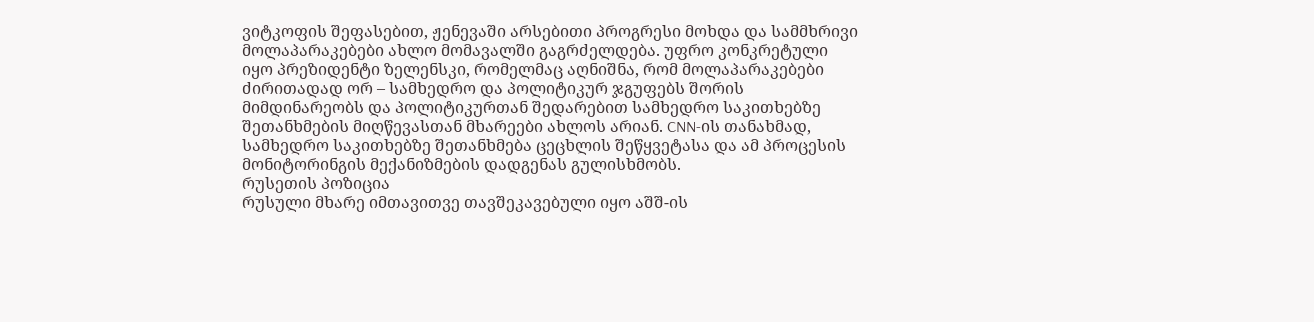ვიტკოფის შეფასებით, ჟენევაში არსებითი პროგრესი მოხდა და სამმხრივი მოლაპარაკებები ახლო მომავალში გაგრძელდება. უფრო კონკრეტული იყო პრეზიდენტი ზელენსკი, რომელმაც აღნიშნა, რომ მოლაპარაკებები ძირითადად ორ – სამხედრო და პოლიტიკურ ჯგუფებს შორის მიმდინარეობს და პოლიტიკურთან შედარებით სამხედრო საკითხებზე შეთანხმების მიღწევასთან მხარეები ახლოს არიან. CNN-ის თანახმად, სამხედრო საკითხებზე შეთანხმება ცეცხლის შეწყვეტასა და ამ პროცესის მონიტორინგის მექანიზმების დადგენას გულისხმობს.
რუსეთის პოზიცია
რუსული მხარე იმთავითვე თავშეკავებული იყო აშშ-ის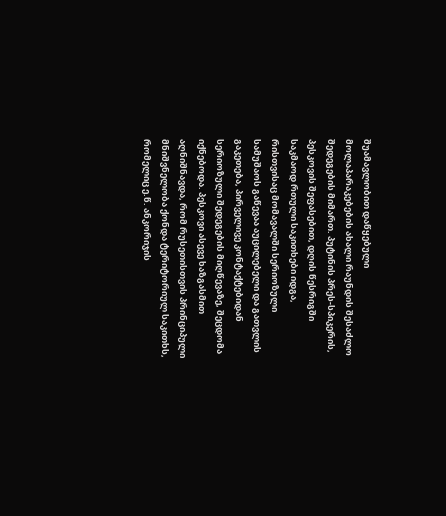შუამავლობით დაწყებული მოლაპარაკებების ახალი რაუნდის შესაძლო შედეგების მიმართ. პუტინის პრეს-სპიკერის, პესკოვის შეფასებით, დღის წესრიგში საკმაოდ რთული საკითხები იდგა, რისთვისაც მომავალში სერიოზული სამუშაოს გაწევაა აუცილებელი და გათვლის გაკეთება, პირველივე კონტაქტებიდან სერიოზული შედეგების მიღწევაზე, შეცდომა იქნებოდა. პესკოვი ასევე ხაზგასმით აღნიშნავდა, რომ რუსეთისთვის პრინციპული მნიშვნელობა ქონდა ტერიტორიულ საკითხს, რომელიც ე.წ. ანკორიჯის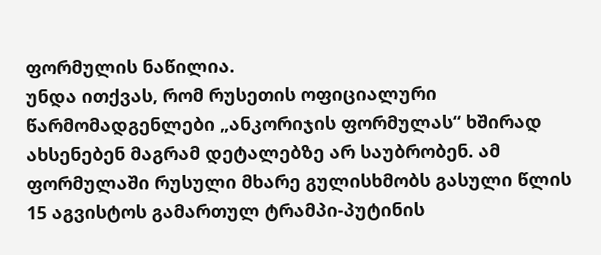ფორმულის ნაწილია.
უნდა ითქვას, რომ რუსეთის ოფიციალური წარმომადგენლები „ანკორიჯის ფორმულას“ ხშირად ახსენებენ მაგრამ დეტალებზე არ საუბრობენ. ამ ფორმულაში რუსული მხარე გულისხმობს გასული წლის 15 აგვისტოს გამართულ ტრამპი-პუტინის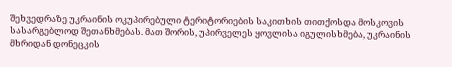შეხვედრაზე უკრაინის ოკუპირებული ტერიტორიების საკითხის თითქოსდა მოსკოვის სასარგებლოდ შეთანხმებას. მათ შორის, უპირველეს ყოვლისა იგულისხმება, უკრაინის მხრიდან დონეცკის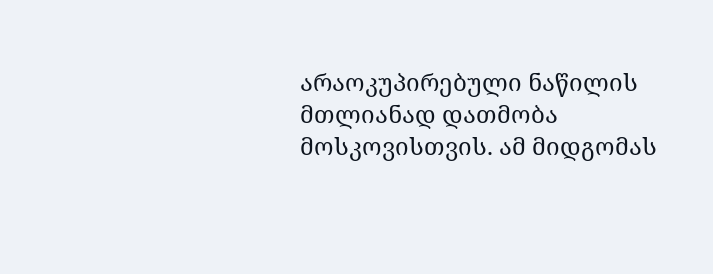არაოკუპირებული ნაწილის მთლიანად დათმობა მოსკოვისთვის. ამ მიდგომას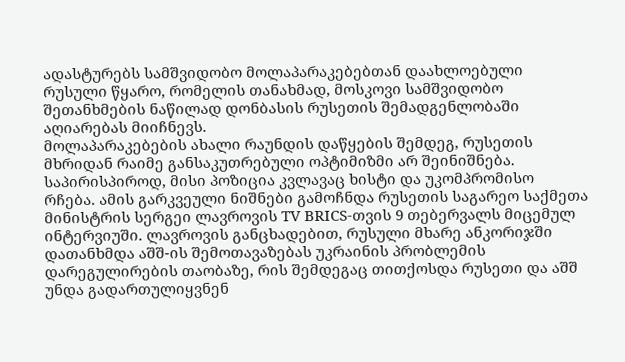ადასტურებს სამშვიდობო მოლაპარაკებებთან დაახლოებული რუსული წყარო, რომელის თანახმად, მოსკოვი სამშვიდობო შეთანხმების ნაწილად დონბასის რუსეთის შემადგენლობაში აღიარებას მიიჩნევს.
მოლაპარაკებების ახალი რაუნდის დაწყების შემდეგ, რუსეთის მხრიდან რაიმე განსაკუთრებული ოპტიმიზმი არ შეინიშნება. საპირისპიროდ, მისი პოზიცია კვლავაც ხისტი და უკომპრომისო რჩება. ამის გარკვეული ნიშნები გამოჩნდა რუსეთის საგარეო საქმეთა მინისტრის სერგეი ლავროვის TV BRICS-თვის 9 თებერვალს მიცემულ ინტერვიუში. ლავროვის განცხადებით, რუსული მხარე ანკორიჯში დათანხმდა აშშ-ის შემოთავაზებას უკრაინის პრობლემის დარეგულირების თაობაზე, რის შემდეგაც თითქოსდა რუსეთი და აშშ უნდა გადართულიყვნენ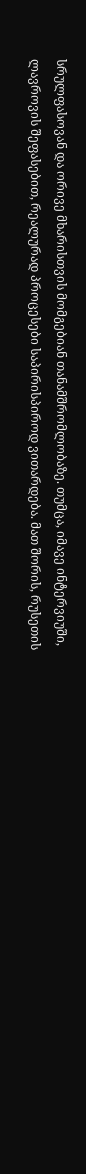სრულფასოვან და ორივე მხარისთვის მომგებიან თანამშრომლობაზე. თუმცა, იმავე ინტერვიუში, ლავროვის შეფასებით, რეალურად პროცესები საპირისპიროდ ვითარდება. მათ შორის, რუსეთის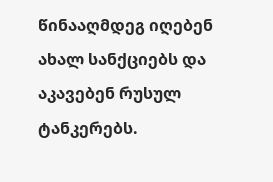წინააღმდეგ იღებენ ახალ სანქციებს და აკავებენ რუსულ ტანკერებს.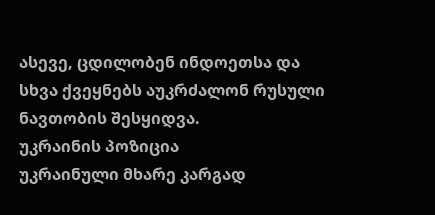ასევე, ცდილობენ ინდოეთსა და სხვა ქვეყნებს აუკრძალონ რუსული ნავთობის შესყიდვა.
უკრაინის პოზიცია
უკრაინული მხარე კარგად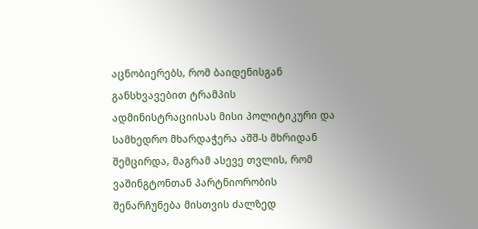აცნობიერებს, რომ ბაიდენისგან განსხვავებით ტრამპის ადმინისტრაციისას მისი პოლიტიკური და სამხედრო მხარდაჭერა აშშ-ს მხრიდან შემცირდა, მაგრამ ასევე თვლის, რომ ვაშინგტონთან პარტნიორობის შენარჩუნება მისთვის ძალზედ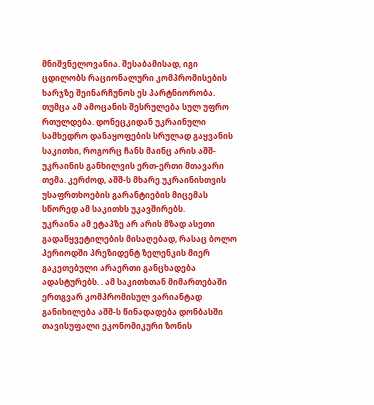მნიშვნელოვანია. შესაბამისად, იგი ცდილობს რაციონალური კომპრომისების ხარჯზე შეინარჩუნოს ეს პარტნიორობა. თუმცა ამ ამოცანის შესრულება სულ უფრო რთულდება. დონეცკიდან უკრაინული სამხედრო დანაყოფების სრულად გაყვანის საკითხი, როგორც ჩანს მაინც არის აშშ-უკრაინის განხილვის ერთ-ერთი მთავარი თემა. კერძოდ, აშშ-ს მხარე უკრაინისთვის უსაფრთხოების გარანტიების მიცემას სწორედ ამ საკითხს უკავშირებს.
უკრაინა ამ ეტაპზე არ არის მზად ასეთი გადაწყვეტილების მისაღებად, რასაც ბოლო პერიოდში პრეზიდენტ ზელენკის მიერ გაკეთებული არაერთი განცხადება ადასტურებს. . ამ საკითხთან მიმართებაში ერთგვარ კომპრომისულ ვარიანტად განიხილება აშშ-ს წინადადება დონბასში თავისუფალი ეკონომიკური ზონის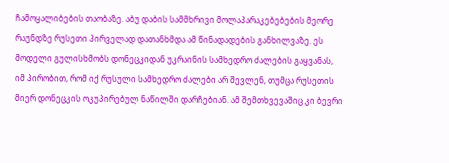ჩამოყალიბების თაობაზე. აბუ დაბის სამმხრივი მოლაპარაკებებების მეორე რაუნდზე რუსეთი პირველად დათანხმდა ამ წინადადების განხილვაზე. ეს მოდელი გულისხმობს დონეცკიდან უკრაინის სამხედრო ძალების გაყვანას, იმ პირობით, რომ იქ რუსული სამხედრო ძალები არ შევლენ, თუმცა რუსეთის მიერ დონეცკის ოკუპირებულ ნაწილში დარჩებიან. ამ შემთხვევაშიც კი ბევრი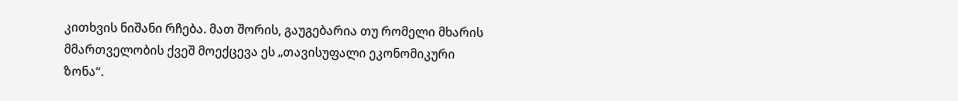კითხვის ნიშანი რჩება. მათ შორის, გაუგებარია თუ რომელი მხარის მმართველობის ქვეშ მოექცევა ეს „თავისუფალი ეკონომიკური ზონა“.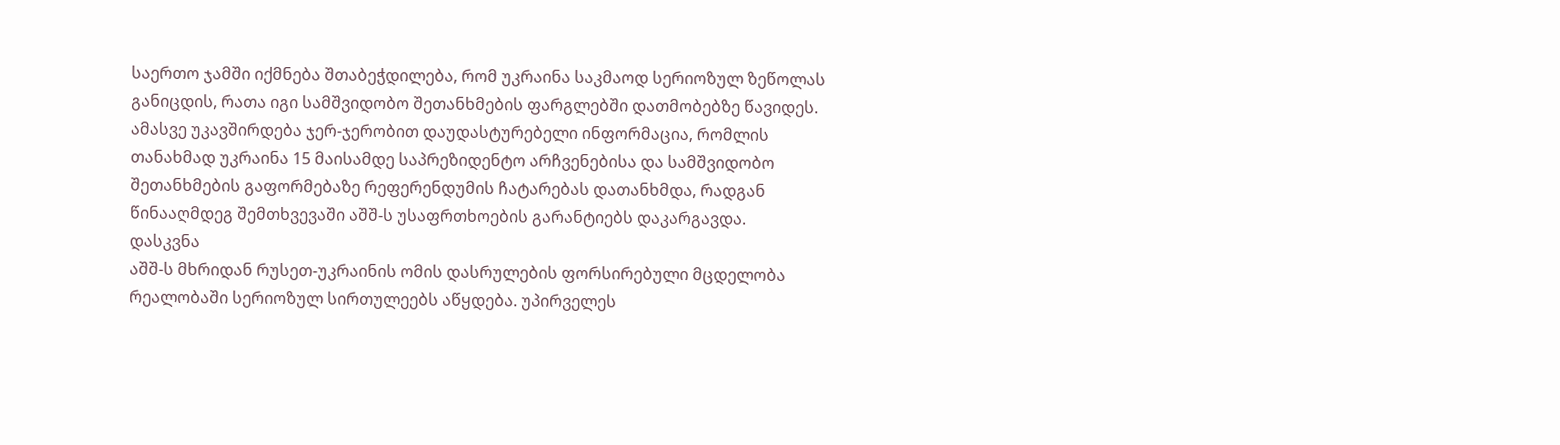საერთო ჯამში იქმნება შთაბეჭდილება, რომ უკრაინა საკმაოდ სერიოზულ ზეწოლას განიცდის, რათა იგი სამშვიდობო შეთანხმების ფარგლებში დათმობებზე წავიდეს. ამასვე უკავშირდება ჯერ-ჯერობით დაუდასტურებელი ინფორმაცია, რომლის თანახმად უკრაინა 15 მაისამდე საპრეზიდენტო არჩვენებისა და სამშვიდობო შეთანხმების გაფორმებაზე რეფერენდუმის ჩატარებას დათანხმდა, რადგან წინააღმდეგ შემთხვევაში აშშ-ს უსაფრთხოების გარანტიებს დაკარგავდა.
დასკვნა
აშშ-ს მხრიდან რუსეთ-უკრაინის ომის დასრულების ფორსირებული მცდელობა რეალობაში სერიოზულ სირთულეებს აწყდება. უპირველეს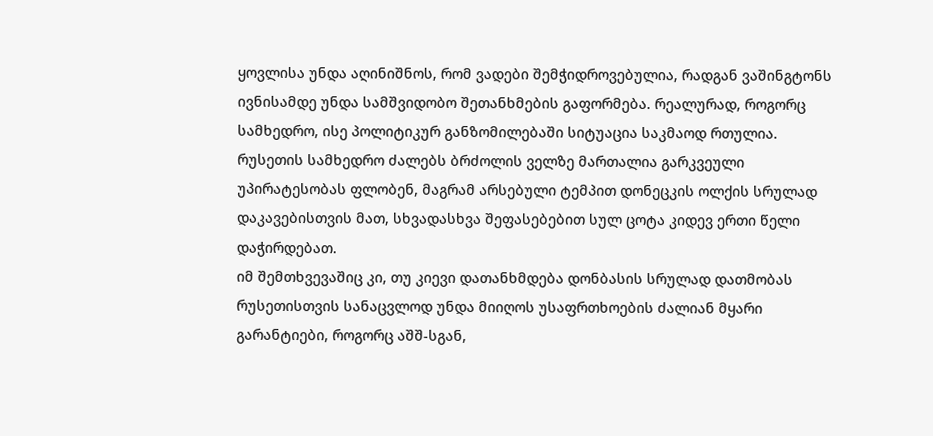ყოვლისა უნდა აღინიშნოს, რომ ვადები შემჭიდროვებულია, რადგან ვაშინგტონს ივნისამდე უნდა სამშვიდობო შეთანხმების გაფორმება. რეალურად, როგორც სამხედრო, ისე პოლიტიკურ განზომილებაში სიტუაცია საკმაოდ რთულია. რუსეთის სამხედრო ძალებს ბრძოლის ველზე მართალია გარკვეული უპირატესობას ფლობენ, მაგრამ არსებული ტემპით დონეცკის ოლქის სრულად დაკავებისთვის მათ, სხვადასხვა შეფასებებით სულ ცოტა კიდევ ერთი წელი დაჭირდებათ.
იმ შემთხვევაშიც კი, თუ კიევი დათანხმდება დონბასის სრულად დათმობას რუსეთისთვის სანაცვლოდ უნდა მიიღოს უსაფრთხოების ძალიან მყარი გარანტიები, როგორც აშშ-სგან,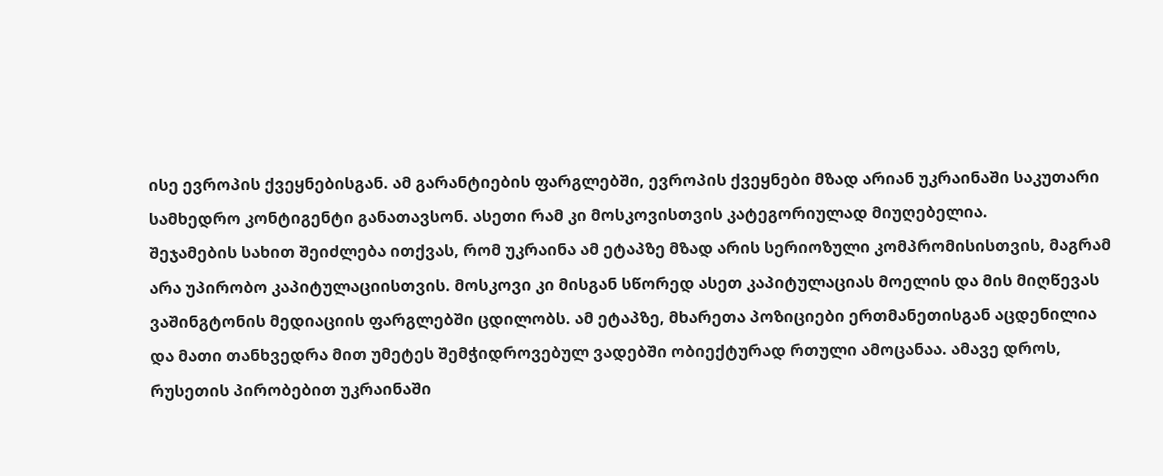ისე ევროპის ქვეყნებისგან. ამ გარანტიების ფარგლებში, ევროპის ქვეყნები მზად არიან უკრაინაში საკუთარი სამხედრო კონტიგენტი განათავსონ. ასეთი რამ კი მოსკოვისთვის კატეგორიულად მიუღებელია.
შეჯამების სახით შეიძლება ითქვას, რომ უკრაინა ამ ეტაპზე მზად არის სერიოზული კომპრომისისთვის, მაგრამ არა უპირობო კაპიტულაციისთვის. მოსკოვი კი მისგან სწორედ ასეთ კაპიტულაციას მოელის და მის მიღწევას ვაშინგტონის მედიაციის ფარგლებში ცდილობს. ამ ეტაპზე, მხარეთა პოზიციები ერთმანეთისგან აცდენილია და მათი თანხვედრა მით უმეტეს შემჭიდროვებულ ვადებში ობიექტურად რთული ამოცანაა. ამავე დროს, რუსეთის პირობებით უკრაინაში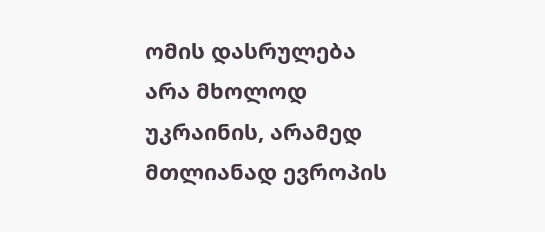ომის დასრულება არა მხოლოდ უკრაინის, არამედ მთლიანად ევროპის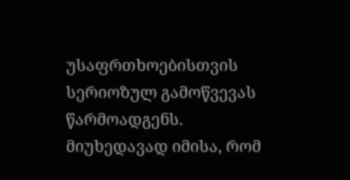უსაფრთხოებისთვის სერიოზულ გამოწვევას წარმოადგენს. მიუხედავად იმისა, რომ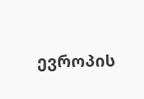ევროპის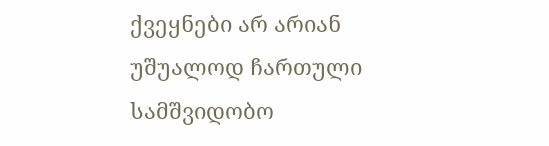ქვეყნები არ არიან უშუალოდ ჩართული სამშვიდობო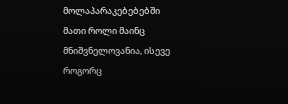მოლაპარაკებებებში მათი როლი მაინც მნიშვნელოვანია, ისევე როგორც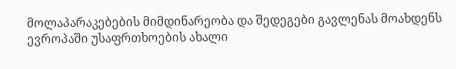მოლაპარაკებების მიმდინარეობა და შედეგები გავლენას მოახდენს ევროპაში უსაფრთხოების ახალი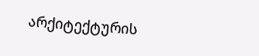არქიტექტურის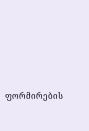ფორმირების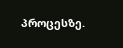პროცესზე.